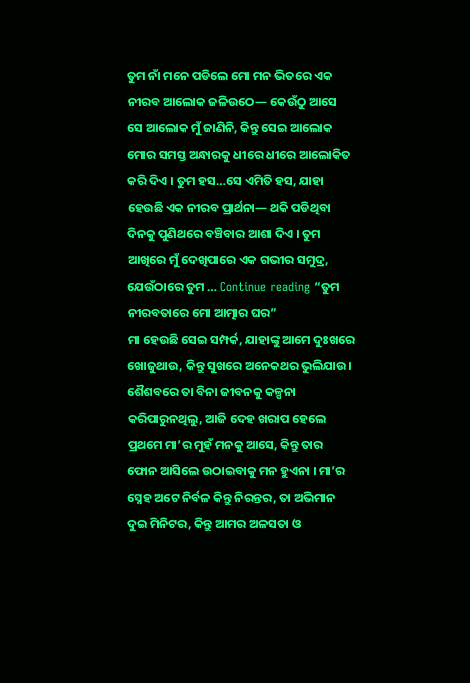ତୁମ ନାଁ ମନେ ପଡିଲେ ମୋ ମନ ଭିତରେ ଏକ ନୀରବ ଆଲୋକ ଜଳିଉଠେ— କେଉଁଠୁ ଆସେ ସେ ଆଲୋକ ମୁଁ ଜାଣିନି, କିନ୍ତୁ ସେଇ ଆଲୋକ ମୋର ସମସ୍ତ ଅନ୍ଧାରକୁ ଧୀରେ ଧୀରେ ଆଲୋକିତ କରି ଦିଏ । ତୁମ ହସ…ସେ ଏମିତି ହସ, ଯାହା ହେଉଛି ଏକ ନୀରବ ପ୍ରାର୍ଥନା— ଥକି ପଡିଥିବା ଦିନକୁ ପୁଣିଥରେ ବଞ୍ଚିବାର ଆଶା ଦିଏ । ତୁମ ଆଖିରେ ମୁଁ ଦେଖିପାରେ ଏକ ଗଭୀର ସମୁଦ୍ର, ଯେଉଁଠାରେ ତୁମ … Continue reading “ତୁମ ନୀରବତାରେ ମୋ ଆତ୍ମାର ଘର”
ମା ହେଉଛି ସେଇ ସମ୍ପର୍କ, ଯାହାଙ୍କୁ ଆମେ ଦୁଃଖରେ ଖୋଜୁଥାଉ, କିନ୍ତୁ ସୁଖରେ ଅନେକଥର ଭୁଲିଯାଉ। ଶୈଶବରେ ତା ବିନା ଜୀବନକୁ କଳ୍ପନା କରିପାରୁନଥିଲୁ, ଆଜି ଦେହ ଖରାପ ହେଲେ ପ୍ରଥମେ ମା’ର ମୁହଁ ମନକୁ ଆସେ, କିନ୍ତୁ ତାର ଫୋନ ଆସିଲେ ଉଠାଇବାକୁ ମନ ହୁଏନା । ମା’ର ସ୍ନେହ ଅଟେ ନିର୍ବଳ କିନ୍ତୁ ନିରନ୍ତର, ତା ଅଭିମାନ ଦୁଇ ମିନିଟର, କିନ୍ତୁ ଆମର ଅଳସତା ଓ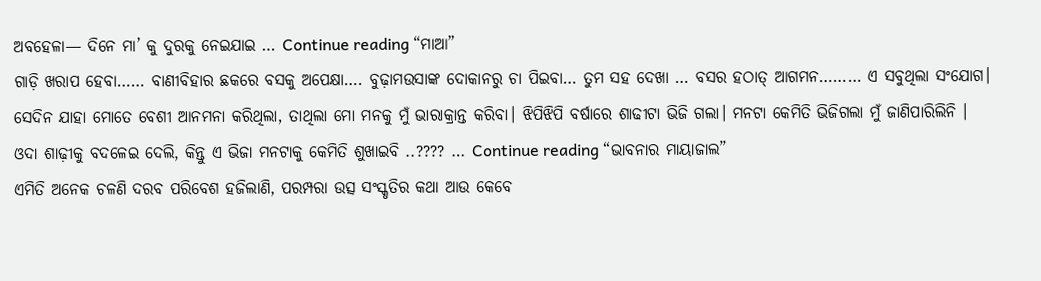ଅବହେଳା— ଦିନେ ମା’ କୁ ଦୁରକୁ ନେଇଯାଇ … Continue reading “ମାଆ”
ଗାଡ଼ି ଖରାପ ହେବା…… ବାଣୀବିହାର ଛକରେ ବସକୁ ଅପେକ୍ଷା…. ବୁଢ଼ାମଉସାଙ୍କ ଦୋକାନରୁ ଚା ପିଇବା… ତୁମ ସହ ଦେଖା … ବସର ହଠାତ୍ ଆଗମନ……… ଏ ସବୁଥିଲା ସଂଯୋଗ। ସେଦିନ ଯାହା ମୋତେ ବେଶୀ ଆନମନା କରିଥିଲା, ତାଥିଲା ମୋ ମନକୁ ମୁଁ ଭାରାକ୍ରାନ୍ତ କରିବା। ଝିପିଝିପି ବର୍ଷାରେ ଶାଢୀଟା ଭିଜି ଗଲା। ମନଟା କେମିତି ଭିଜିଗଲା ମୁଁ ଜାଣିପାରିଲିନି । ଓଦା ଶାଢ଼ୀକୁ ବଦଳେଇ ଦେଲି, କିନ୍ତୁ ଏ ଭିଜା ମନଟାକୁ କେମିତି ଶୁଖାଇବି ..???? … Continue reading “ଭାବନାର ମାୟାଜାଲ”
ଏମିତି ଅନେକ ଚଳଣି ଦରବ ପରିବେଶ ହଜିଲାଣି, ପରମ୍ପରା ଉତ୍ସ ସଂସ୍କୃତିର କଥା ଆଉ କେବେ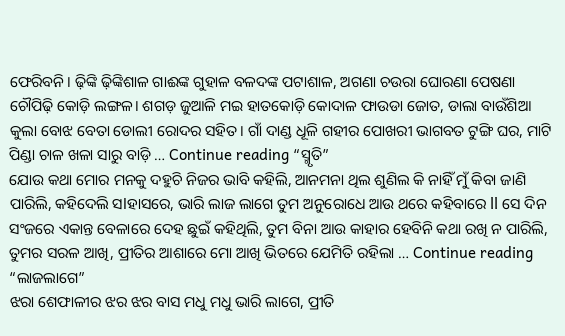ଫେରିବନି। ଢ଼ିଙ୍କି ଢ଼ିଙ୍କିଶାଳ ଗାଈଙ୍କ ଗୁହାଳ ବଳଦଙ୍କ ପଟାଶାଳ, ଅଗଣା ଚଉରା ଘୋରଣା ପେଷଣା ଚୌପିଢ଼ି କୋଡ଼ି ଲଙ୍ଗଳ। ଶଗଡ଼ ଜୁଆଳି ମଇ ହାତକୋଡ଼ି କୋଦାଳ ଫାଉଡା ଜୋତ, ଡାଲା ବାଉଁଶିଆ କୁଲା ବୋଝ ବେତା ଡୋଲୀ ରୋଦର ସହିତ। ଗାଁ ଦାଣ୍ଡ ଧୂଳି ଗହୀର ପୋଖରୀ ଭାଗବତ ଟୁଙ୍ଗି ଘର, ମାଟି ପିଣ୍ଡା ଚାଳ ଖଳା ସାରୁ ବାଡ଼ି … Continue reading “ସ୍ମୃତି”
ଯୋଉ କଥା ମୋର ମନକୁ ଦହୁଚି ନିଜର ଭାବି କହିଲି, ଆନମନା ଥିଲ ଶୁଣିଲ କି ନାହିଁ ମୁଁ କିବା ଜାଣି ପାରିଲି, କହିଦେଲି ସlହାସରେ, ଭାରି ଲାଜ ଲାଗେ ତୁମ ଅନୁରୋଧେ ଆଉ ଥରେ କହିବାରେ ll ସେ ଦିନ ସଂଜରେ ଏକାନ୍ତ ବେଳାରେ ଦେହ ଛୁଇଁ କହିଥିଲି, ତୁମ ବିନା ଆଉ କାହାର ହେବିନି କଥା ରଖି ନ ପାରିଲି, ତୁମର ସରଳ ଆଖି, ପ୍ରୀତିର ଆଶାରେ ମୋ ଆଖି ଭିତରେ ଯେମିତି ରହିଲା … Continue reading “ଲାଜଲାଗେ”
ଝରା ଶେଫାଳୀର ଝର ଝର ବାସ ମଧୁ ମଧୁ ଭାରି ଲାଗେ, ପ୍ରୀତି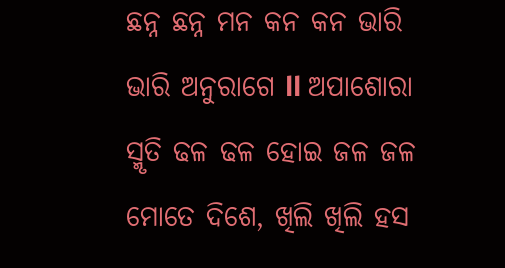ଛନ୍ନ ଛନ୍ନ ମନ କନ କନ ଭାରି ଭାରି ଅନୁରାଗେ ll ଅପାଶୋରା ସ୍ମୃତି ଢଳ ଢଳ ହୋଇ ଜଳ ଜଳ ମୋତେ ଦିଶେ, ଖିଲି ଖିଲି ହସ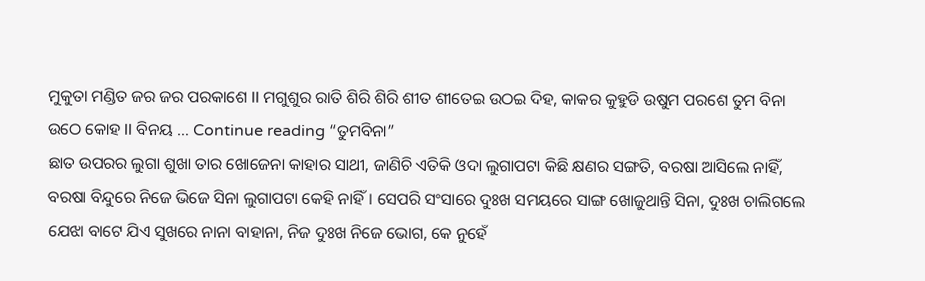ମୁକୁତା ମଣ୍ଡିତ ଜର ଜର ପରକାଶେ ll ମଗୁଶୁର ରାତି ଶିରି ଶିରି ଶୀତ ଶୀତେଇ ଉଠଇ ଦିହ, କାକର କୁହୁଡି ଉଷୁମ ପରଶେ ତୁମ ବିନା ଉଠେ କୋହ ll ବିନୟ … Continue reading “ତୁମବିନା”
ଛାତ ଉପରର ଲୁଗା ଶୁଖା ତାର ଖୋଜେନା କାହାର ସାଥୀ, ଜାଣିଚି ଏତିକି ଓଦା ଲୁଗାପଟା କିଛି କ୍ଷଣର ସଙ୍ଗତି, ବରଷା ଆସିଲେ ନାହିଁ, ବରଷା ବିନ୍ଦୁରେ ନିଜେ ଭିଜେ ସିନା ଲୁଗାପଟା କେହି ନାହିଁ। ସେପରି ସଂସାରେ ଦୁଃଖ ସମୟରେ ସାଙ୍ଗ ଖୋଜୁଥାନ୍ତି ସିନା, ଦୁଃଖ ଚାଲିଗଲେ ଯେଝା ବାଟେ ଯିଏ ସୁଖରେ ନାନା ବାହାନା, ନିଜ ଦୁଃଖ ନିଜେ ଭୋଗ, କେ ନୁହେଁ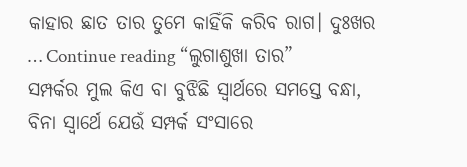କାହାର ଛାତ ତାର ତୁମେ କାହିଁକି କରିବ ରାଗ। ଦୁଃଖର … Continue reading “ଲୁଗାଶୁଖା ତାର”
ସମ୍ପର୍କର ମୁଲ କିଏ ବା ବୁଝିଛି ସ୍ୱାର୍ଥରେ ସମସ୍ତେ ବନ୍ଧା, ବିନା ସ୍ଵାର୍ଥେ ଯେଉଁ ସମ୍ପର୍କ ସଂସାରେ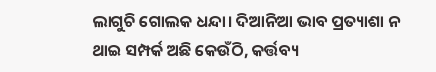ଲାଗୁଚି ଗୋଲକ ଧନ୍ଦା। ଦିଆନିଆ ଭାବ ପ୍ରତ୍ୟାଶା ନ ଥାଇ ସମ୍ପର୍କ ଅଛି କେଉଁଠି, କର୍ତ୍ତବ୍ୟ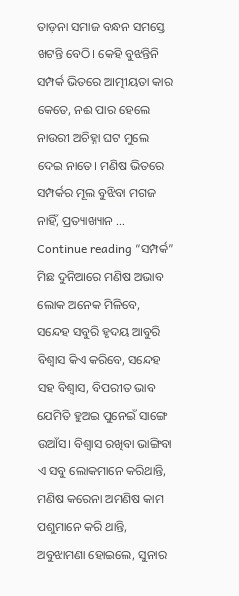ତାଡ଼ନା ସମାଜ ବନ୍ଧନ ସମସ୍ତେ ଖଟନ୍ତି ବେଠି। କେହି ବୁଝନ୍ତିନି ସମ୍ପର୍କ ଭିତରେ ଆତ୍ମୀୟତା କାର କେତେ, ନଈ ପାର ହେଲେ ନାଉରୀ ଅଚିହ୍ନା ଘଟ ମୁଲେ ଦେଇ ନାତେ। ମଣିଷ ଭିତରେ ସମ୍ପର୍କର ମୂଲ ବୁଝିବା ମଗଜ ନାହିଁ, ପ୍ରତ୍ୟାଖ୍ୟାନ … Continue reading “ସମ୍ପର୍କ”
ମିଛ ଦୁନିଆରେ ମଣିଷ ଅଭାବ ଲୋକ ଅନେକ ମିଳିବେ, ସନ୍ଦେହ ସବୁରି ହୃଦୟ ଆବୁରି ବିଶ୍ୱାସ କିଏ କରିବେ, ସନ୍ଦେହ ସହ ବିଶ୍ୱାସ, ବିପରୀତ ଭାବ ଯେମିତି ହୁଅଇ ପୁନେଇଁ ସାଙ୍ଗେ ଉଆଁସ। ବିଶ୍ୱାସ ରଖିବା ଭାଙ୍ଗିବା ଏ ସବୁ ଲୋକମାନେ କରିଥାନ୍ତି, ମଣିଷ କରେନା ଅମଣିଷ କାମ ପଶୁମାନେ କରି ଥାନ୍ତି, ଅବୁଝାମଣା ହୋଇଲେ, ସୁନାର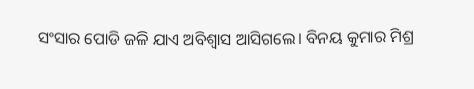ସଂସାର ପୋଡି ଜଳି ଯାଏ ଅବିଶ୍ୱାସ ଆସିଗଲେ। ବିନୟ କୁମାର ମିଶ୍ର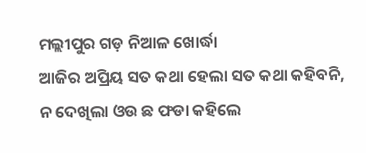ମଲ୍ଲୀପୁର ଗଡ଼ ନିଆଳ ଖୋର୍ଦ୍ଧା
ଆଜିର ଅପ୍ରିୟ ସତ କଥା ହେଲା ସତ କଥା କହିବନି, ନ ଦେଖିଲା ଓଉ ଛ ଫଡା କହିଲେ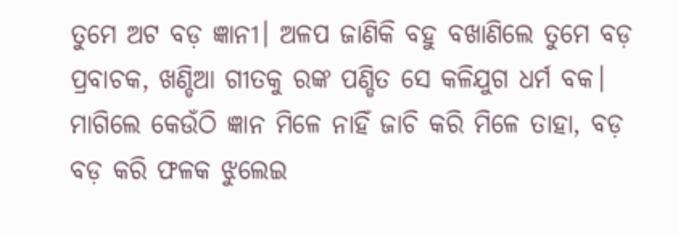ତୁମେ ଅଟ ବଡ଼ ଜ୍ଞାନୀ। ଅଳପ ଜାଣିକି ବହୁ ବଖାଣିଲେ ତୁମେ ବଡ଼ ପ୍ରବାଚକ, ଖଣ୍ଡିଆ ଗୀତକୁ ରଙ୍କ ପଣ୍ଡିତ ସେ କଳିଯୁଗ ଧର୍ମ ବକ। ମାଗିଲେ କେଉଁଠି ଜ୍ଞାନ ମିଳେ ନାହିଁ ଜାଚି କରି ମିଳେ ତାହା, ବଡ଼ ବଡ଼ କରି ଫଳକ ଝୁଲେଇ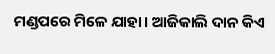ମଣ୍ଡପରେ ମିଳେ ଯାହା। ଆଜିକାଲି ଦାନ କିଏ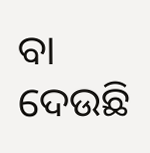ବା ଦେଉଛି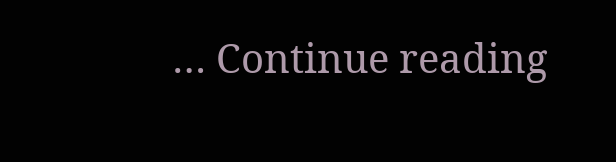… Continue reading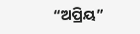“ଅପ୍ରିୟ”